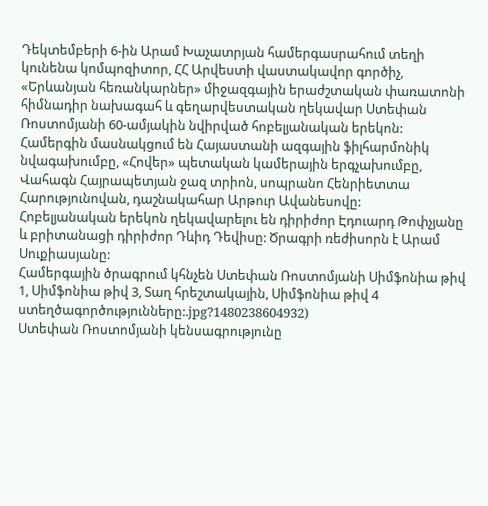Դեկտեմբերի 6-ին Արամ Խաչատրյան համերգասրահում տեղի կունենա կոմպոզիտոր, ՀՀ Արվեստի վաստակավոր գործիչ, «Երևանյան հեռանկարներ» միջազգային երաժշտական փառատոնի հիմնադիր նախագահ և գեղարվեստական ղեկավար Ստեփան Ռոստոմյանի 60-ամյակին նվիրված հոբելյանական երեկոն:
Համերգին մասնակցում են Հայաստանի ազգային ֆիլհարմոնիկ նվագախումբը, «Հովեր» պետական կամերային երգչախումբը, Վահագն Հայրապետյան ջազ տրիոն, սոպրանո Հենրիետտա Հարությունովան, դաշնակահար Արթուր Ավանեսովը:
Հոբելյանական երեկոն ղեկավարելու են դիրիժոր Էդուարդ Թոփչյանը և բրիտանացի դիրիժոր Դևիդ Դեվիսը: Ծրագրի ռեժիսորն է Արամ Սուքիասյանը:
Համերգային ծրագրում կհնչեն Ստեփան Ռոստոմյանի Սիմֆոնիա թիվ 1, Սիմֆոնիա թիվ 3, Տաղ հրեշտակային, Սիմֆոնիա թիվ 4 ստեղծագործությունները:.jpg?1480238604932)
Ստեփան Ռոստոմյանի կենսագրությունը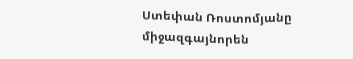Ստեփան Ռոստոմյանը միջազգայնորեն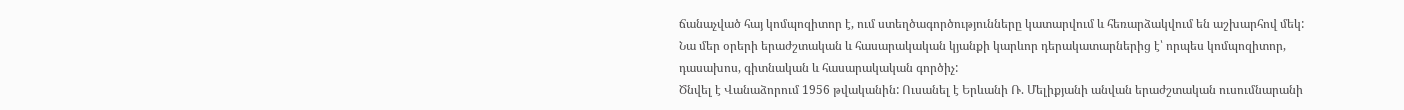ճանաչված հայ կոմպոզիտոր է, ում ստեղծագործությունները կատարվում և հեռարձակվում են աշխարհով մեկ: Նա մեր օրերի երաժշտական և հասարակական կյանքի կարևոր դերակատարներից է՝ որպես կոմպոզիտոր, դասախոս, գիտնական և հասարակական գործիչ:
Ծնվել է Վանաձորում 1956 թվականին: Ուսանել է Երևանի Ռ. Մելիքյանի անվան երաժշտական ուսումնարանի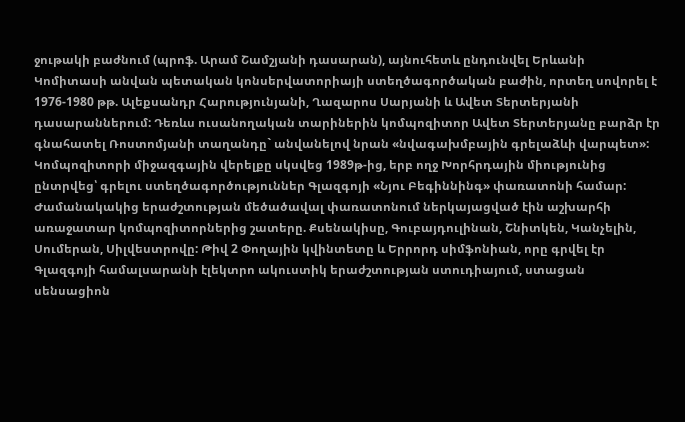ջութակի բաժնում (պրոֆ. Արամ Շամշյանի դասարան), այնուհետև ընդունվել Երևանի Կոմիտասի անվան պետական կոնսերվատորիայի ստեղծագործական բաժին, որտեղ սովորել է 1976-1980 թթ. Ալեքսանդր Հարությունյանի, Ղազարոս Սարյանի և Ավետ Տերտերյանի դասարաններում: Դեռևս ուսանողական տարիներին կոմպոզիտոր Ավետ Տերտերյանը բարձր էր գնահատել Ռոստոմյանի տաղանդը` անվանելով նրան «նվագախմբային գրելաձևի վարպետ»:
Կոմպոզիտորի միջազգային վերելքը սկսվեց 1989թ-ից, երբ ողջ Խորհրդային միությունից ընտրվեց՝ գրելու ստեղծագործություններ Գլազգոյի «Նյու Բեգիննինգ» փառատոնի համար: Ժամանակակից երաժշտության մեծածավալ փառատոնում ներկայացված էին աշխարհի առաջատար կոմպոզիտորներից շատերը. Քսենակիսը, Գուբայդուլինան, Շնիտկեն, Կանչելին, Սումերան, Սիլվեստրովը: Թիվ 2 Փողային կվինտետը և Երրորդ սիմֆոնիան, որը գրվել էր Գլազգոյի համալսարանի էլեկտրո ակուստիկ երաժշտության ստուդիայում, ստացան սենսացիոն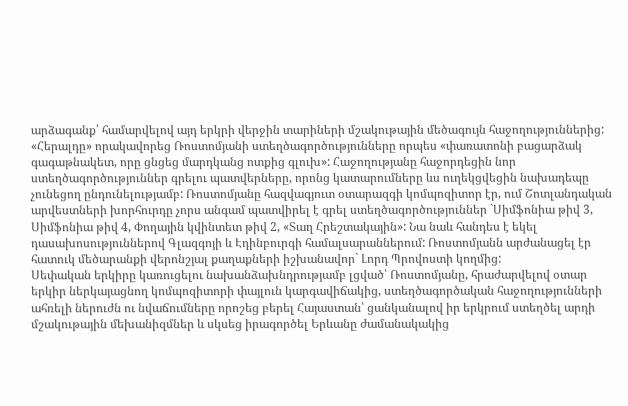արձագանք՝ համարվելով այդ երկրի վերջին տարիների մշակութային մեծագույն հաջողություններից: «Հերալդը» որակավորեց Ռոստոմյանի ստեղծագործությունները որպես «փառատոնի բացարձակ գագաթնակետ, որը ցնցեց մարդկանց ոտքից գլուխ»: Հաջողությանը հաջորդեցին նոր ստեղծագործություններ գրելու պատվերները, որոնց կատարումները ևս ուղեկցվեցին նախադեպը չունեցող ընդունելությամբ: Ռոստոմյանը հազվագյուտ օտարազգի կոմպոզիտոր էր, ում Շոտլանդական արվեստների խորհուրդը չորս անգամ պատվիրել է գրել ստեղծագործություններ `Սիմֆոնիա թիվ 3, Սիմֆոնիա թիվ 4, Փողային կվինտետ թիվ 2, «Տաղ Հրեշտակային»: Նա նաև հանդես է եկել դասախոսություններով Գլազգոյի և Էդինբուրգի համալսարաններում: Ռոստոմյանն արժանացել էր հատուկ մեծարանքի վերոնշյալ քաղաքների իշխանավոր` Լորդ Պրովոստի կողմից:
Սեփական երկիրը կառուցելու նախանձախնդրությամբ լցված՝ Ռոստոմյանը, հրաժարվելով օտար երկիր ներկայացնող կոմպոզիտորի փայլուն կարգավիճակից, ստեղծագործական հաջողությունների ահռելի ներուժն ու նվաճումները որոշեց բերել Հայաստան՝ ցանկանալով իր երկրում ստեղծել արդի մշակութային մեխանիզմներ և սկսեց իրագործել Երևանը ժամանակակից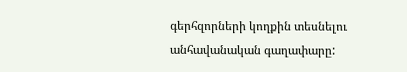գերհզորների կողքին տեսնելու անհավանական գաղափարը: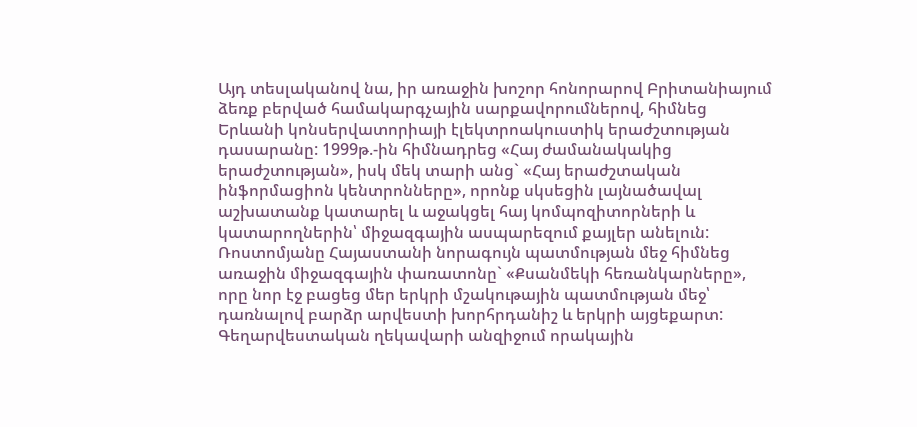Այդ տեսլականով նա, իր առաջին խոշոր հոնորարով Բրիտանիայում ձեռք բերված համակարգչային սարքավորումներով, հիմնեց Երևանի կոնսերվատորիայի էլեկտրոակուստիկ երաժշտության դասարանը: 1999թ.-ին հիմնադրեց «Հայ ժամանակակից երաժշտության», իսկ մեկ տարի անց` «Հայ երաժշտական ինֆորմացիոն կենտրոնները», որոնք սկսեցին լայնածավալ աշխատանք կատարել և աջակցել հայ կոմպոզիտորների և կատարողներին՝ միջազգային ասպարեզում քայլեր անելուն:
Ռոստոմյանը Հայաստանի նորագույն պատմության մեջ հիմնեց առաջին միջազգային փառատոնը` «Քսանմեկի հեռանկարները», որը նոր էջ բացեց մեր երկրի մշակութային պատմության մեջ՝ դառնալով բարձր արվեստի խորհրդանիշ և երկրի այցեքարտ: Գեղարվեստական ղեկավարի անզիջում որակային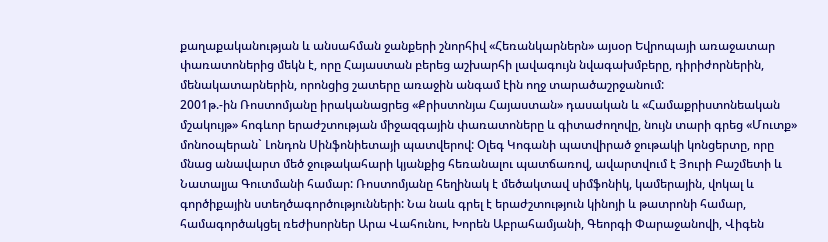քաղաքականության և անսահման ջանքերի շնորհիվ «Հեռանկարներն» այսօր Եվրոպայի առաջատար փառատոներից մեկն է, որը Հայաստան բերեց աշխարհի լավագույն նվագախմբերը, դիրիժորներին, մենակատարներին, որոնցից շատերը առաջին անգամ էին ողջ տարածաշրջանում:
2001թ.-ին Ռոստոմյանը իրականացրեց «Քրիստոնյա Հայաստան» դասական և «Համաքրիստոնեական մշակույթ» հոգևոր երաժշտության միջազգային փառատոները և գիտաժողովը, նույն տարի գրեց «Մուտք» մոնոօպերան` Լոնդոն Սինֆոնիետայի պատվերով: Օլեգ Կոգանի պատվիրած ջութակի կոնցերտը, որը մնաց անավարտ մեծ ջութակահարի կյանքից հեռանալու պատճառով, ավարտվում է Յուրի Բաշմետի և Նատալյա Գուտմանի համար: Ռոստոմյանը հեղինակ է մեծակտավ սիմֆոնիկ, կամերային, վոկալ և գործիքային ստեղծագործությունների: Նա նաև գրել է երաժշտություն կինոյի և թատրոնի համար, համագործակցել ռեժիսորներ Արա Վահունու, Խորեն Աբրահամյանի, Գեորգի Փարաջանովի, Վիգեն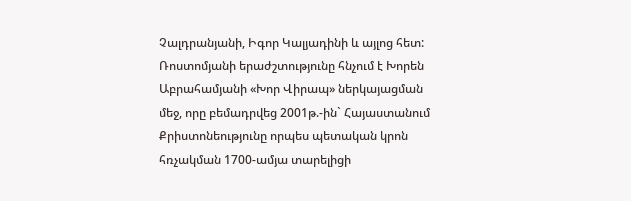Չալդրանյանի, Իգոր Կալյադինի և այլոց հետ: Ռոստոմյանի երաժշտությունը հնչում է Խորեն Աբրահամյանի «Խոր Վիրապ» ներկայացման մեջ, որը բեմադրվեց 2001թ.-ին` Հայաստանում Քրիստոնեությունը որպես պետական կրոն հռչակման 1700-ամյա տարելիցի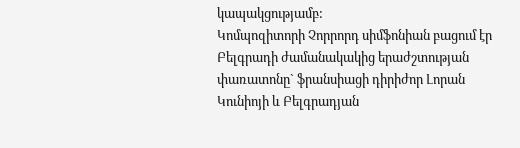կապակցությամբ:
Կոմպոզիտորի Չորրորդ սիմֆոնիան բացում էր Բելգրադի ժամանակակից երաժշտության փառատոնը` ֆրանսիացի դիրիժոր Լորան Կունիոյի և Բելգրադյան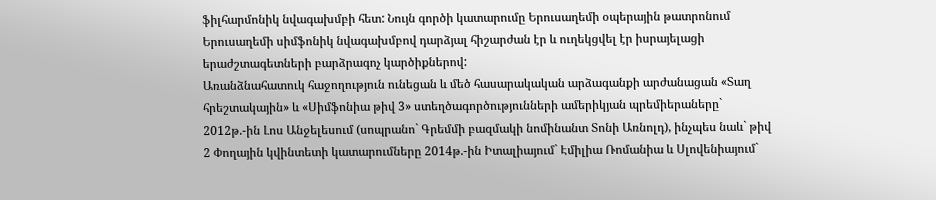ֆիլհարմոնիկ նվագախմբի հետ: Նույն գործի կատարումը Երուսաղեմի օպերային թատրոնում Երուսաղեմի սիմֆոնիկ նվագախմբով դարձյալ հիշարժան էր և ուղեկցվել էր իսրայելացի երաժշտագետների բարձրագոչ կարծիքներով:
Առանձնահատուկ հաջողություն ունեցան և մեծ հասարակական արձագանքի արժանացան «Տաղ հրեշտակային» և «Սիմֆոնիա թիվ 3» ստեղծագործությունների ամերիկյան պրեմիերաները` 2012թ.-ին Լոս Անջելեսում (սոպրանո` Գրեմմի բազմակի նոմինանտ Տոնի Առնոլդ), ինչպես նաև` թիվ 2 Փողային կվինտետի կատարումները 2014թ.-ին Իտալիայում` Էմիլիա Ռոմանիա և Սլովենիայում`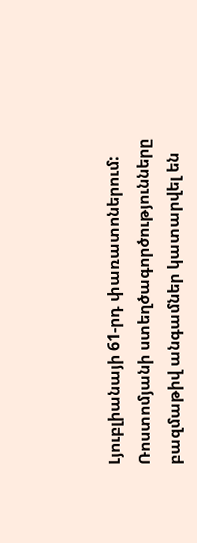Լյուբլիանայի 61-րդ փառատոներում: Ռոստոմյանի ստեղծագործությունները բազմաթիվ անգամներ կատարվել են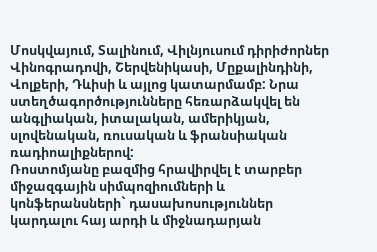Մոսկվայում, Տալինում, Վիլնյուսում դիրիժորներ Վինոգրադովի, Շերվենիկասի, Մըքալինդինի, Վոլքերի, Դևիսի և այլոց կատարմամբ: Նրա ստեղծագործությունները հեռարձակվել են անգլիական, իտալական, ամերիկյան, սլովենական, ռուսական և ֆրանսիական ռադիոալիքներով:
Ռոստոմյանը բազմից հրավիրվել է տարբեր միջազգային սիմպոզիումների և կոնֆերանսների` դասախոսություններ կարդալու հայ արդի և միջնադարյան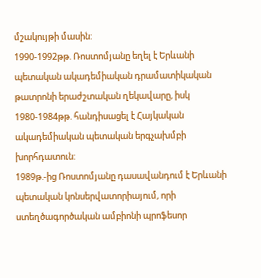մշակույթի մասին:
1990-1992թթ. Ռոստոմյանը եղել է Երևանի պետական ակադեմիական դրամատիկական թատրոնի երաժշտական ղեկավարը, իսկ 1980-1984թթ. հանդիսացել է Հայկական ակադեմիական պետական երգչախմբի խորհդատուն:
1989թ.-ից Ռոստոմյանը դասավանդում է Երևանի պետական կոնսերվատորիայում, որի ստեղծագործական ամբիոնի պրոֆեսոր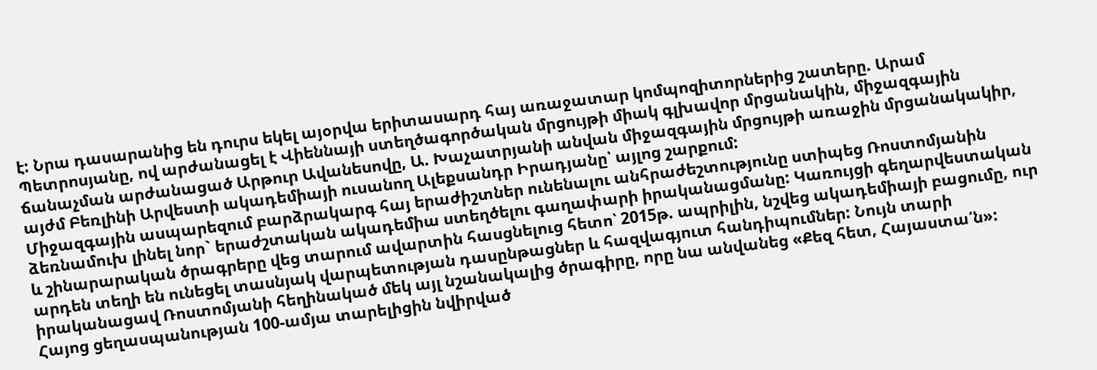է: Նրա դասարանից են դուրս եկել այօրվա երիտասարդ հայ առաջատար կոմպոզիտորներից շատերը. Արամ Պետրոսյանը, ով արժանացել է Վիեննայի ստեղծագործական մրցույթի միակ գլխավոր մրցանակին, միջազգային ճանաչման արժանացած Արթուր Ավանեսովը, Ա. Խաչատրյանի անվան միջազգային մրցույթի առաջին մրցանակակիր, այժմ Բեռլինի Արվեստի ակադեմիայի ուսանող Ալեքսանդր Իրադյանը՝ այլոց շարքում:
Միջազգային ասպարեզում բարձրակարգ հայ երաժիշտներ ունենալու անհրաժեշտությունը ստիպեց Ռոստոմյանին ձեռնամուխ լինել նոր` երաժշտական ակադեմիա ստեղծելու գաղափարի իրականացմանը: Կառույցի գեղարվեստական և շինարարական ծրագրերը վեց տարում ավարտին հասցնելուց հետո՝ 2015թ. ապրիլին, նշվեց ակադեմիայի բացումը, ուր արդեն տեղի են ունեցել տասնյակ վարպետության դասընթացներ և հազվագյուտ հանդիպումներ: Նույն տարի իրականացավ Ռոստոմյանի հեղինակած մեկ այլ նշանակալից ծրագիրը, որը նա անվանեց «Քեզ հետ, Հայաստա՛ն»: Հայոց ցեղասպանության 100-ամյա տարելիցին նվիրված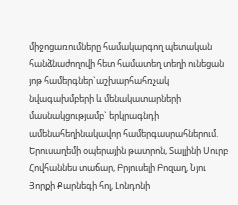միջոցառումները համակարգող պետական հանձնաժողովի հետ համատեղ տեղի ունեցան յոթ համերգներ`աշխարհահռչակ նվագախմբերի և մենակատարների մասնակցությամբ` երկրագնդի ամենահեղինակավոր համերգասրահներում. Երուսաղեմի օպերային թատրոն, Տալլինի Սուրբ Հովհաննես տաճար, Բրյուսելի Բոզաղ, Նյու Յորքի Քարնեգի հոլ, Լոնդոնի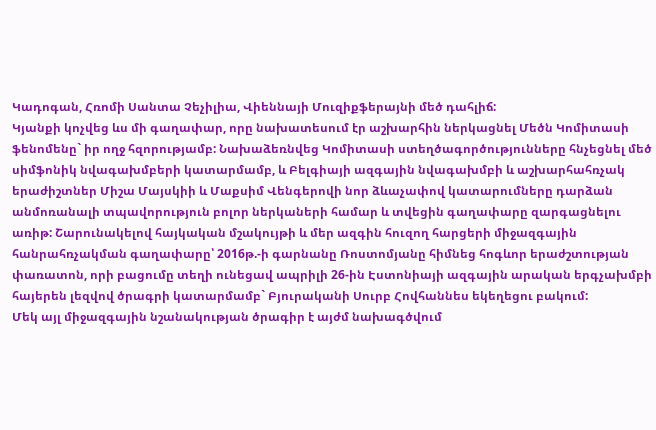Կադոգան, Հռոմի Սանտա Չեչիլիա, Վիեննայի Մուզիքֆերայնի մեծ դահլիճ:
Կյանքի կոչվեց ևս մի գաղափար, որը նախատեսում էր աշխարհին ներկացնել Մեծն Կոմիտասի ֆենոմենը` իր ողջ հզորությամբ: Նախաձեռնվեց Կոմիտասի ստեղծագործությունները հնչեցնել մեծ սիմֆոնիկ նվագախմբերի կատարմամբ, և Բելգիայի ազգային նվագախմբի և աշխարհահռչակ երաժիշտներ Միշա Մայսկիի և Մաքսիմ Վենգերովի նոր ձևաչափով կատարումները դարձան անմոռանալի տպավորություն բոլոր ներկաների համար և տվեցին գաղափարը զարգացնելու առիթ: Շարունակելով հայկական մշակույթի և մեր ազգին հուզող հարցերի միջազգային հանրահռչակման գաղափարը՝ 2016թ.-ի գարնանը Ռոստոմյանը հիմնեց հոգևոր երաժշտության փառատոն, որի բացումը տեղի ունեցավ ապրիլի 26-ին Էստոնիայի ազգային արական երգչախմբի հայերեն լեզվով ծրագրի կատարմամբ` Բյուրականի Սուրբ Հովհաննես եկեղեցու բակում:
Մեկ այլ միջազգային նշանակության ծրագիր է այժմ նախագծվում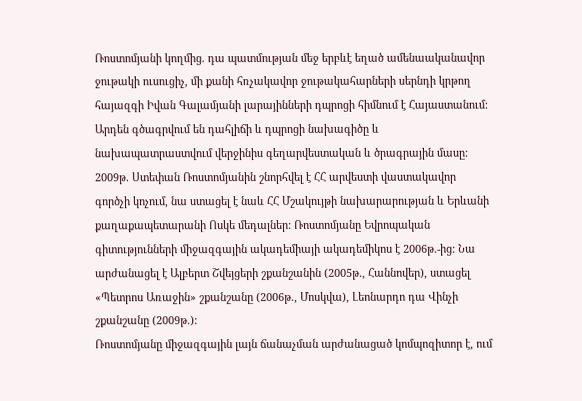Ռոստոմյանի կողմից. դա պատմության մեջ երբևէ եղած ամենաականավոր ջութակի ուսուցիչ, մի քանի հռչակավոր ջութակահարների սերնդի կրթող հայազգի Իվան Գալամյանի լարայինների դպրոցի հիմնում է Հայաստանում: Արդեն գծագրվում են դահլիճի և դպրոցի նախագիծը և նախապատրաստվում վերջինիս գեղարվեստական և ծրագրային մասը:
2009թ. Ստեփան Ռոստոմյանին շնորհվել է ՀՀ արվեստի վաստակավոր գործչի կոչում, նա ստացել է նաև ՀՀ Մշակույթի նախարարության և Երևանի քաղաքապետարանի Ոսկե մեդալներ: Ռոստոմյանը Եվրոպական գիտությունների միջազգային ակադեմիայի ակադեմիկոս է 2006թ.-ից: Նա արժանացել է Ալբերտ Շվեյցերի շքանշանին (2005թ., Հաննովեր), ստացել «Պետրոս Առաջին» շքանշանը (2006թ., Մոսկվա), Լեոնարդո դա Վինչի շքանշանը (2009թ.):
Ռոստոմյանը միջազգային լայն ճանաչման արժանացած կոմպոզիտոր է, ում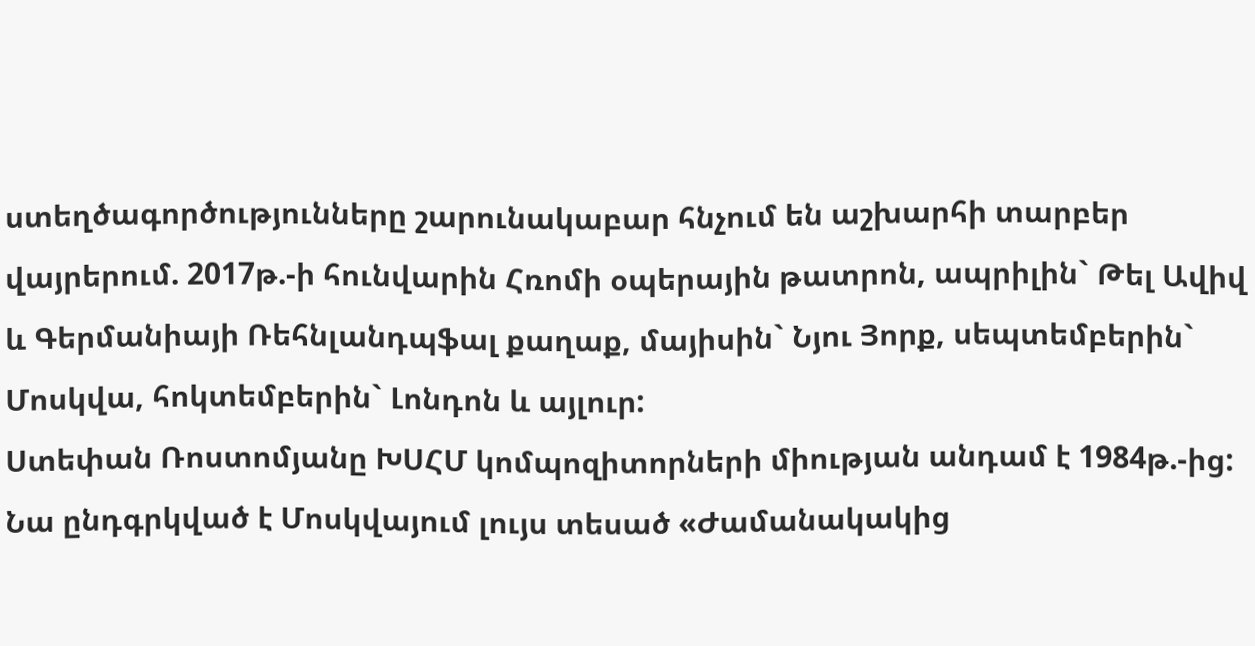ստեղծագործությունները շարունակաբար հնչում են աշխարհի տարբեր վայրերում. 2017թ.-ի հունվարին Հռոմի օպերային թատրոն, ապրիլին` Թել Ավիվ և Գերմանիայի Ռեհնլանդպֆալ քաղաք, մայիսին` Նյու Յորք, սեպտեմբերին` Մոսկվա, հոկտեմբերին` Լոնդոն և այլուր:
Ստեփան Ռոստոմյանը ԽՍՀՄ կոմպոզիտորների միության անդամ է 1984թ.-ից: Նա ընդգրկված է Մոսկվայում լույս տեսած «Ժամանակակից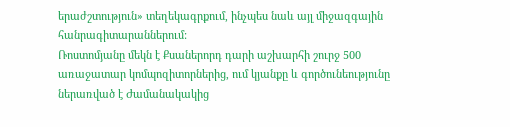երաժշտություն» տեղեկագրքում, ինչպես նաև այլ միջազգային հանրագիտարաններում:
Ռոստոմյանը մեկն է Քսաներորդ դարի աշխարհի շուրջ 500 առաջատար կոմպոզիտորներից, ում կյանքը և գործունեությունը ներառված է Ժամանակակից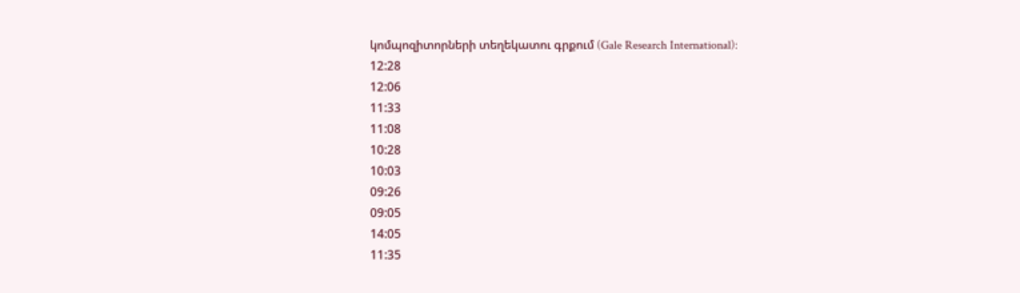կոմպոզիտորների տեղեկատու գրքում (Gale Research International):
12:28
12:06
11:33
11:08
10:28
10:03
09:26
09:05
14:05
11:35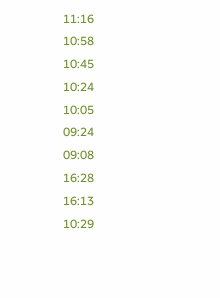11:16
10:58
10:45
10:24
10:05
09:24
09:08
16:28
16:13
10:29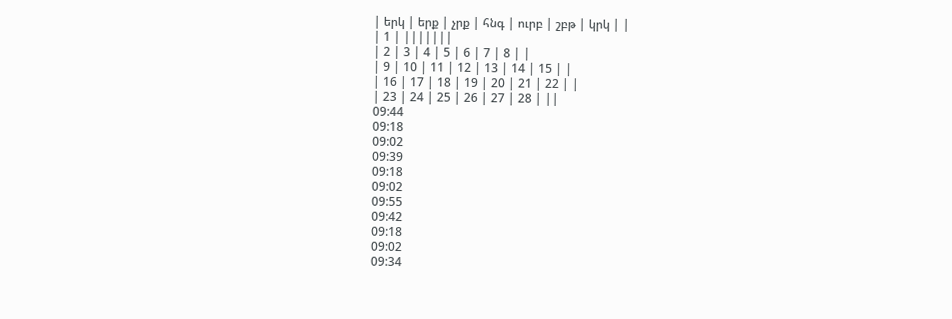| երկ | երք | չրք | հնգ | ուրբ | շբթ | կրկ | |
| 1 | |||||||
| 2 | 3 | 4 | 5 | 6 | 7 | 8 | |
| 9 | 10 | 11 | 12 | 13 | 14 | 15 | |
| 16 | 17 | 18 | 19 | 20 | 21 | 22 | |
| 23 | 24 | 25 | 26 | 27 | 28 | ||
09:44
09:18
09:02
09:39
09:18
09:02
09:55
09:42
09:18
09:02
09:34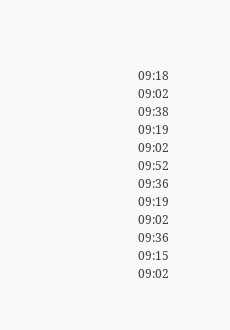09:18
09:02
09:38
09:19
09:02
09:52
09:36
09:19
09:02
09:36
09:15
09:02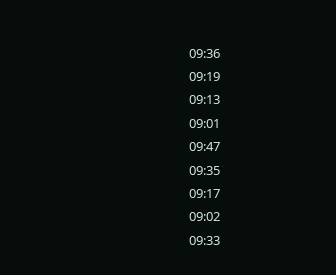09:36
09:19
09:13
09:01
09:47
09:35
09:17
09:02
09:33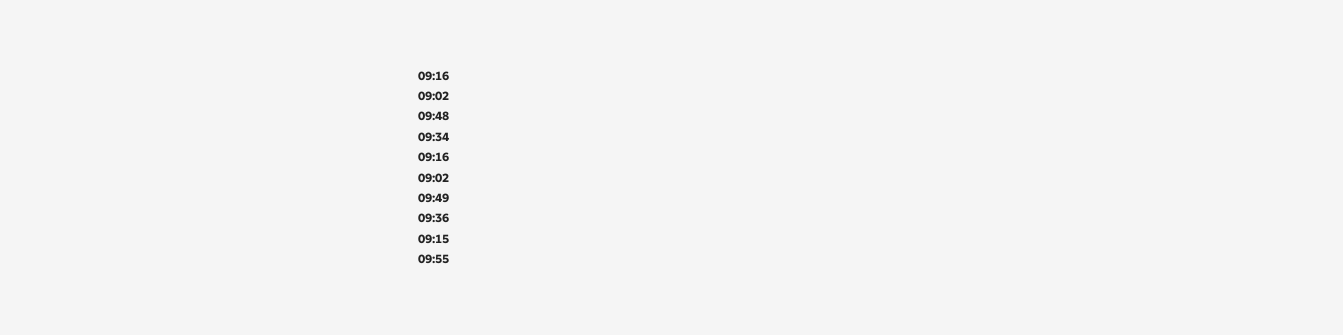09:16
09:02
09:48
09:34
09:16
09:02
09:49
09:36
09:15
09:55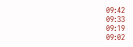09:42
09:33
09:19
09:02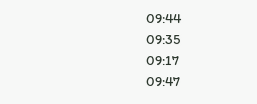09:44
09:35
09:17
09:47